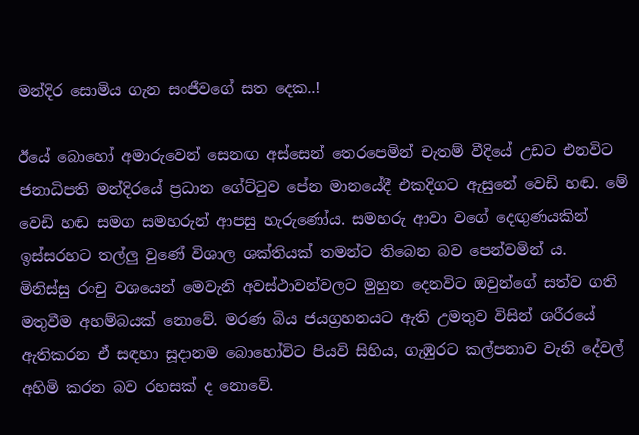මන්දිර සොමිය ගැන සංජීවගේ සත දෙක..!

ඊයේ බොහෝ අමාරුවෙන් සෙනඟ අස්සෙන් තෙරපෙමින් චැතම් වීදියේ උඩට එනවිට ජනාධිපති මන්දිරයේ ප්‍රධාන ගේට්ටුව පේන මානයේදී එකදිගට ඇසුනේ වෙඩි හඬ. මේ වෙඩි හඬ සමග සමහරුන් ආපසු හැරුණෝය. සමහරු ආවා වගේ දෙඟුණයකින් ඉස්සරහට තල්ලු වුණේ විශාල ශක්තියක් තමන්ට තිබෙන බව පෙන්වමින්‍ ය.
මිනිස්සු රංචු වශයෙන් මෙවැනි අවස්ථාවන්වලට මුහුන දෙනවිට ඔවුන්ගේ සත්ව ගති මතුවීම අහම්බයක් නොවේ. මරණ බිය ජයග්‍රහනයට ඇති උමතුව විසින් ශරීරයේ ඇතිකරන ඒ සඳහා සූදානම බොහෝවිට පියවි සිහිය, ගැඹුරට කල්පනාව වැනි දේවල් අහිමි කරන බව රහසක් ද නොවේ.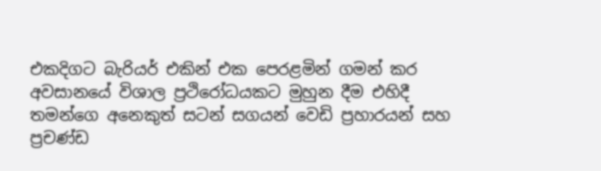එකදිගට බැරියර් එකින් එක පෙරළමින් ගමන් කර අවසානයේ විශාල ප්‍රථිරෝධයකට මුහුන දීම එහිදී තමන්ගෙ අනෙකුත් සටන් සගයන් වෙඩි ප්‍රහාරයන් සහ ප්‍රචණ්ඩ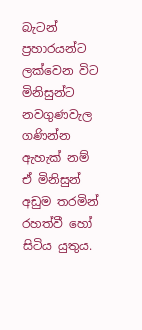බැටන් ප්‍රහාරයන්ට ලක්වෙන විට මිනිසුන්ට නවගුණවැල ගණින්න ඇහැක් නම් ඒ මිනිසුන් අඩුම තරමින් රහත්වී හෝ සිටිය යුතුය.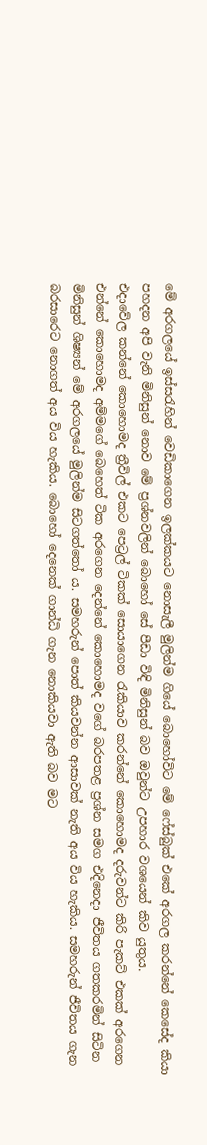මේ අරගලයේ ඉස්සරැහින් වෙඩිකාගෙන ඉලක්කයට නොසැලී මුලින්ම ගියේ බොහෝවිට මේ ෆේස්බුක් එකේ අරගල කරන්නේ කෙසේද කියා පහදන අපි වැනි මිනිසුන් නොව මේ ප්‍රශ්නවලින් බොහෝ සේ පීඩා විඳි මිනිසුන් බව ඔවුන්ට උපහාර වශයෙන් කිව යුතුය.
එදාවේල කන්නේ කොහොමද ත්‍රීවිල් එකට පෙට්‍රල් ටිකක් සොයාගෙන රැකියාව කරන්නේ කොහොමද දරුවන්ට කිරි පැකට් එකක් අරගෙන එන්නේ කොහොමද අම්මගේ බෙහෙත් ටික අරගෙන දෙන්නේ කොහොමද වගේ බරපතළ ප්‍රශ්න සමග එදිනෙදා ජීවිතය ගතකරමින් සිටින මිනිසුන් ශිෂ්‍යන් මේ අරගලයේ මුලින්ම සිටගත්තෝ ය. සමහරුන් පොත් කියවන්න ආසාවක් නැති අය විය හැකිය. සමහරුන් ජීවිතය ගැන බරසාරෙට නොගත් අය විය හැකිය. බොහෝ දෙනෙක් ගාන්ධි ගැන නොකියවා ඇති බව මට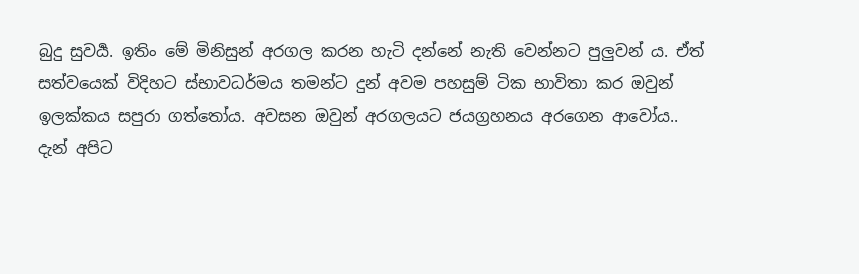බුදු සුවර්‍ය. ඉතිං මේ මිනිසුන් අරගල කරන හැටි දන්නේ නැති වෙන්නට පුලුවන් ය. ඒත් සත්වයෙක් විදිහට ස්භාවධර්මය තමන්ට දුන් අවම පහසුම් ටික භාවිතා කර ඔවුන් ඉලක්කය සපුරා ගත්තෝය. අවසන ඔවුන් අරගලයට ජයග්‍රහනය අරගෙන ආවෝය..
දැන් අපිට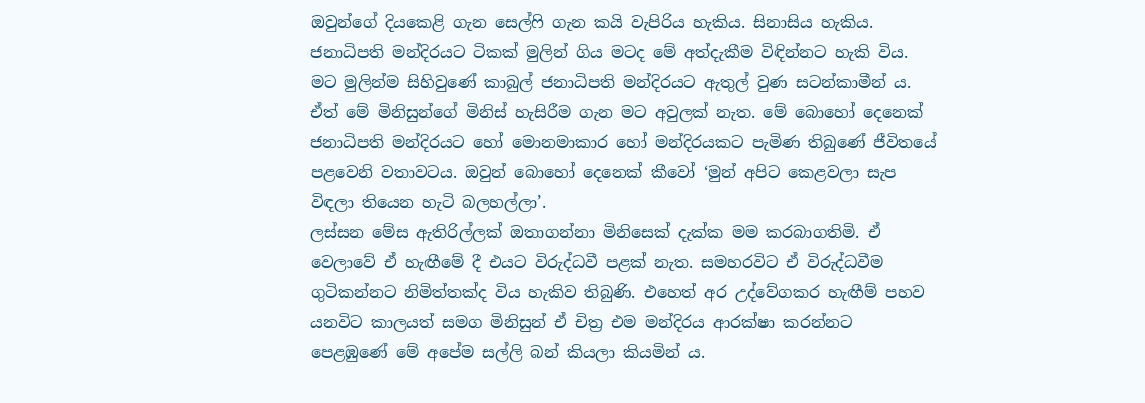ඔවුන්ගේ දියකෙළි ගැන සෙල්ෆි ගැන කයි වැපිරිය හැකිය. සිනාසිය හැකිය. ජනාධිපති මන්දිරයට ටිකක් මුලින් ගිය මටද මේ අත්දැකීම විඳින්නට හැකි විය. මට මුලින්ම සිහිවුණේ කාබුල් ජනාධිපති මන්දිරයට ඇතුල් වුණ සටන්කාමීන් ය. ඒත් මේ මිනිසුන්ගේ මිනිස් හැසිරීම ගැන මට අවුලක් නැත. මේ බොහෝ දෙනෙක් ජනාධිපති මන්දිරයට හෝ මොනමාකාර හෝ මන්දිරයකට පැමිණ තිබුණේ ජීවිතයේ පළවෙනි වතාවටය. ඔවුන් බොහෝ දෙනෙක් කීවෝ ‘මුන් අපිට කෙළවලා සැප විඳලා තියෙන හැටි බලහල්ලා’.
ලස්සන මේස ඇතිරිල්ලක් ඔතාගන්නා මිනිසෙක් දැක්ක මම කරබාගතිමි. ඒ වෙලාවේ ඒ හැඟීමේ දී එයට විරුද්ධවී පළක් නැත. සමහරවිට ඒ විරුද්ධවීම ගුටිකන්නට නිමිත්තක්ද විය හැකිව තිබුණි. එහෙත් අර උද්වේගකර හැඟීම් පහව යනවිට කාලයත් සමග මිනිසුන් ඒ චිත්‍ර එම මන්දිරය ආරක්ෂා කරන්නට පෙළඹුණේ මේ අපේම සල්ලි බන් කියලා කියමින් ය.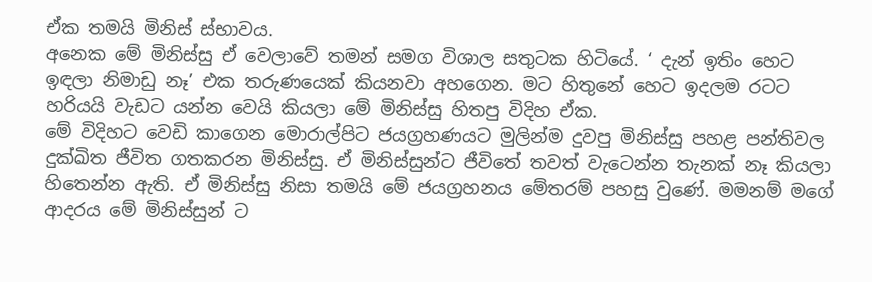ඒක තමයි මිනිස් ස්භාවය.
අනෙක මේ මිනිස්සු ඒ වෙලාවේ තමන් සමග විශාල සතුටක හිටියේ. ‘ දැන් ඉතිං හෙට ඉඳලා නිමාඩු නෑ’ එක තරුණයෙක් කියනවා අහගෙන. මට හිතුනේ හෙට ඉදලම රටට හරියයි වැඩට යන්න වෙයි කියලා මේ මිනිස්සු හිතපු විදිහ ඒක.
මේ විදිහට වෙඩි කාගෙන මොරාල්පිට ජයග්‍රහණයට මුලින්ම දුවපු මිනිස්සු පහළ පන්තිවල දුක්ඛිත ජීවිත ගතකරන මිනිස්සු. ඒ මිනිස්සුන්ට ජීවිතේ තවත් වැටෙන්න තැනක් නෑ කියලා හිතෙන්න ඇති. ඒ මිනිස්සු නිසා තමයි මේ ජයග්‍රහනය මේතරම් පහසු වුණේ. මමනම් මගේ ආදරය මේ මිනිස්සුන්‍ ට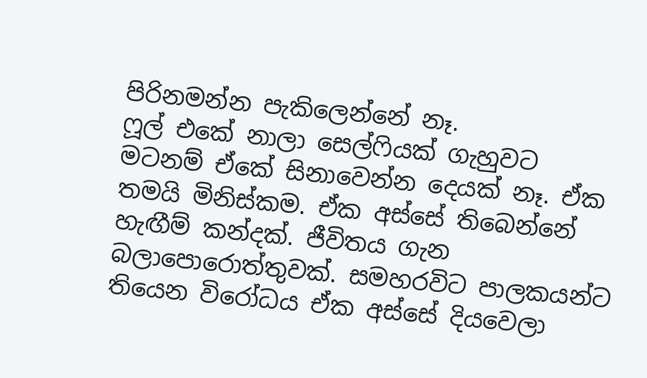පිරිනමන්න පැකිලෙන්නේ නෑ.
ෆූල් එකේ නාලා සෙල්ෆියක් ගැහුවට මටනම් ඒකේ සිනාවෙන්න දෙයක් නෑ. ඒක තමයි මිනිස්කම. ඒක අස්සේ තිබෙන්නේ හැඟීම් කන්දක්. ජීවිතය ගැන බලාපොරොත්තුවක්. සමහරවිට පාලකයන්ට තියෙන විරෝධය ඒක අස්සේ දියවෙලා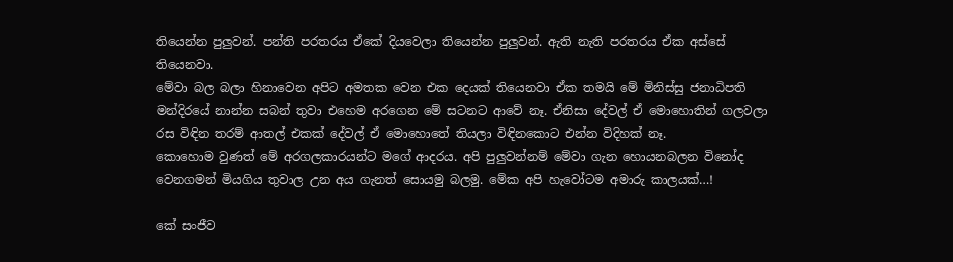තියෙන්න පුලුවන්. පන්ති පරතරය ඒකේ දියවෙලා තියෙන්න පුලුවන්. ඇති නැති පරතරය ඒක අස්සේ තියෙනවා.
මේවා බල බලා හිනාවෙන අපිට අමතක වෙන එක දෙයක් තියෙනවා ඒක තමයි මේ මිනිස්සු ජනාධිපති මන්දිරයේ නාන්න සබන් තුවා එහෙම අරගෙන මේ සටනට ආවේ නෑ. ඒනිසා දේවල් ඒ මොහොතින් ගලවලා රස විඳින තරම් ආතල් එකක් දේවල් ඒ මොහොතේ තියලා විඳිනකොට එන්න විදිහක් නෑ.
කොහොම වුණත් මේ අරගලකාරයන්ට මගේ ආදරය. අපි පුලුවන්නම් මේවා ගැන හොයනබලන විනෝද වෙනගමන් මියගිය තුවාල උන අය ගැනත් සොයමු බලමු. මේක අපි හැවෝටම අමාරු කාලයක්…!

කේ සංජීව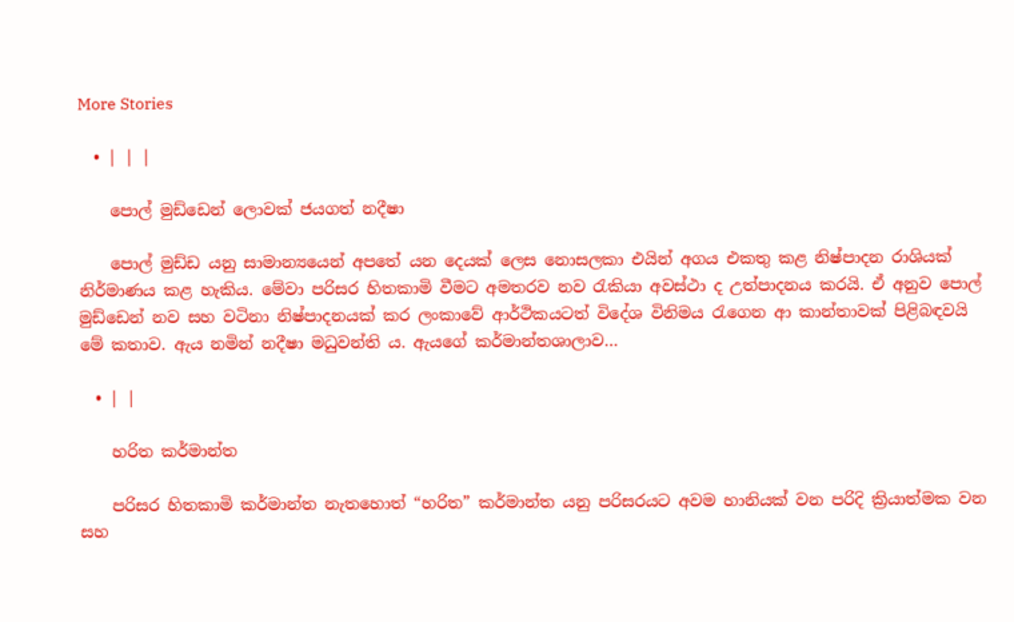More Stories

  • | | |

    පොල් මුඩ්ඩෙන් ලොවක් ජයගත් නදීෂා

    පොල් මුඩ්ඩ යනු සාමාන්‍යයෙන් අපතේ යන දෙයක් ලෙස නොසලකා එයින් අගය එකතු කළ නිෂ්පාදන රාශියක් නිර්මාණය කළ හැකිය. මේවා පරිසර හිතකාමි වීමට අමතරව නව රැකියා අවස්ථා ද උත්පාදනය කරයි. ඒ අනුව පොල් මුඩ්ඩෙන් නව සහ වටිනා නිෂ්පාදනයක් කර ලංකාවේ ආර්ථිකයටත් විදේශ විනිමය රැගෙන ආ කාන්තාවක් පිළිබඳවයි මේ කතාව. ඇය නමින් නදීෂා මධුවන්ති ය. ඇයගේ කර්මාන්තශාලාව…

  • | |

    හරිත කර්මාන්ත

    පරිසර හිතකාමි කර්මාන්ත නැතහොත් “හරිත” කර්මාන්ත යනු පරිසරයට අවම හානියක් වන පරිදි ක්‍රියාත්මක වන සහ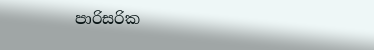පාරිසරික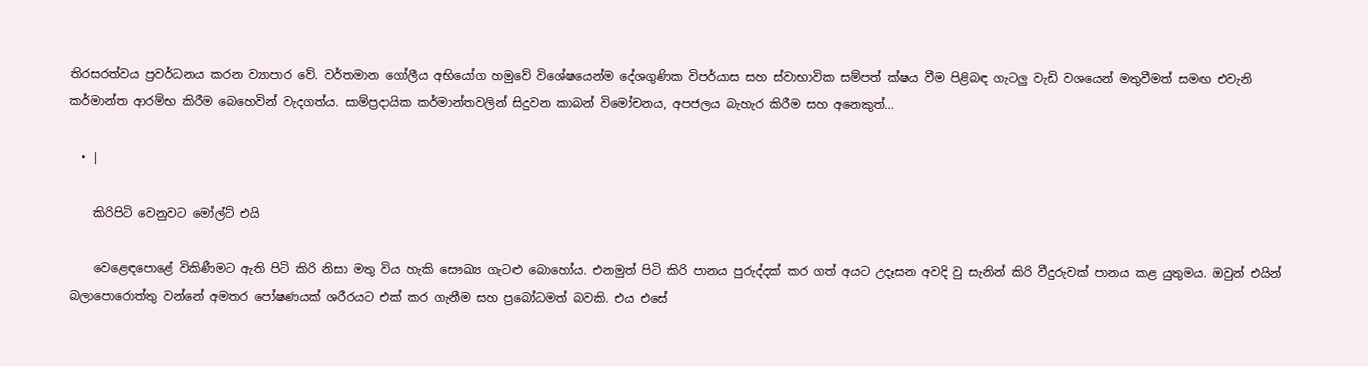තිරසරත්වය ප්‍රවර්ධනය කරන ව්‍යාපාර වේ. වර්තමාන ගෝලීය අභියෝග හමුවේ විශේෂයෙන්ම දේශගුණික විපර්යාස සහ ස්වාභාවික සම්පත් ක්ෂය වීම පිළිබඳ ගැටලු වැඩි වශයෙන් මතුවීමත් සමඟ එවැනි කර්මාන්ත ආරම්භ කිරීම බෙහෙවින් වැදගත්ය. සාම්ප්‍රදායික කර්මාන්තවලින් සිදුවන කාබන් විමෝචනය, අපජලය බැහැර කිරීම සහ අනෙකුත්…

  • |

    කිරිපිටි වෙනුවට මෝල්ට් එයි

    වෙළෙඳපොළේ විකිණීමට ඇති පිටි කිරි නිසා මතු විය හැකි සෞඛ්‍ය ගැටළු බොහෝය. එනමුත් පිටි කිරි පානය පුරුද්දක් කර ගත් අයට උදෑසන අවදි වු සැනින් කිරි වීදුරුවක් පානය කළ යුතුමය. ඔවුන් එයින් බලාපොරොත්තු වන්නේ අමතර පෝෂණයක් ශරීරයට එක් කර ගැනීම සහ ප්‍රබෝධමත් බවකි. එය එසේ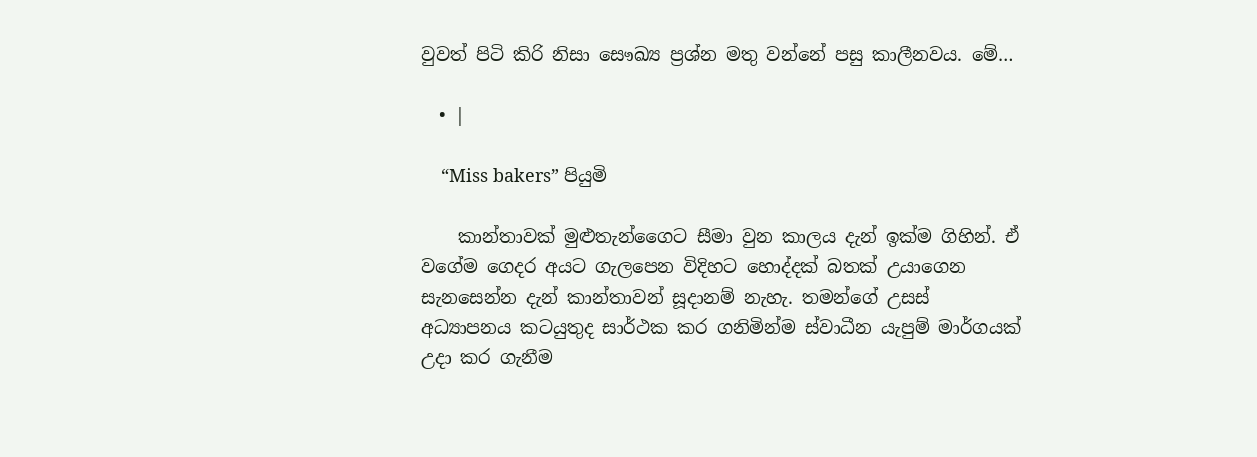වුවත් පිටි කිරි නිසා සෞඛ්‍ය ප්‍රශ්න මතු වන්නේ පසු කාලීනවය. මේ…

  • |

    “Miss bakers” පියුමි

    කාන්තාවක් මුළුතැන්ගෛට සීමා වුන කාලය දැන් ඉක්ම ගිහින්. ඒ වගේම ගෙදර අයට ගැලපෙන විදිහට හොද්දක් බතක් උයාගෙන සැනසෙන්න දැන් කාන්තාවන් සූදානම් නැහැ. තමන්ගේ උසස් අධ්‍යාපනය කටයුතුද සාර්ථක කර ගනිමින්ම ස්වාධීන යැපුම් මාර්ගයක් උදා කර ගැනීම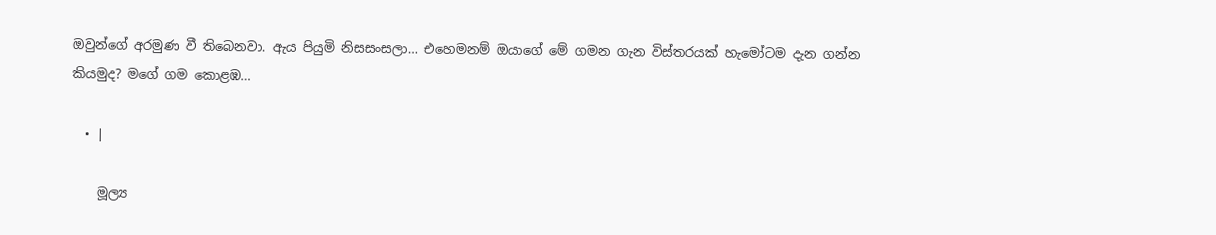ඔවුන්ගේ අරමුණ වී තිබෙනවා. ඇය පියුමි නිසසංසලා… එහෙමනම් ඔයාගේ මේ ගමන ගැන විස්තරයක් හැමෝටම දැන ගන්න කියමුද? මගේ ගම කොළඹ…

  • |

    මූල්‍ය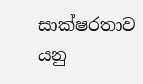සාක්ෂරතාව යනු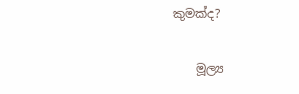කුමක්ද?

    මූල්‍ය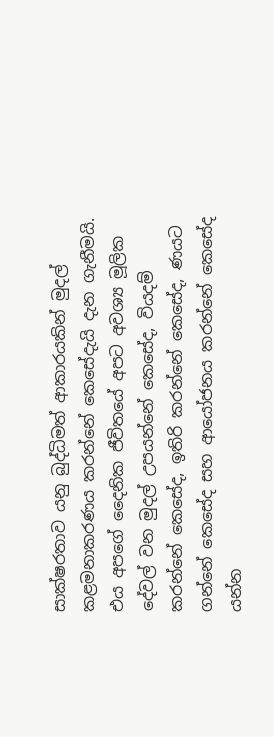සාක්ෂරතාව යනු බුද්ධිමත් ආකාරයකින් මුදල් කළමනාකරණය කරන්නේ කෙසේදැයි දැන ගැනීමයි. එය අපගේ දෛනික ජීවිතයේ අපට අවශ්‍ය මූලික දේවල් වන මුදල් උපයන්නේ කෙසේද, වියදම් කරන්නේ කෙසේද, ඉතිරි කරන්නේ කෙසේද, ණයට ගන්නේ කෙසේද සහ ආයෝජනය කරන්නේ කෙසේද යන්න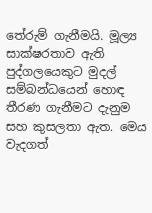තේරුම් ගැනීමයි. මූල්‍ය සාක්ෂරතාව ඇති පුද්ගලයෙකුට මුදල් සම්බන්ධයෙන් හොඳ තීරණ ගැනීමට දැනුම සහ කුසලතා ඇත. මෙය වැදගත්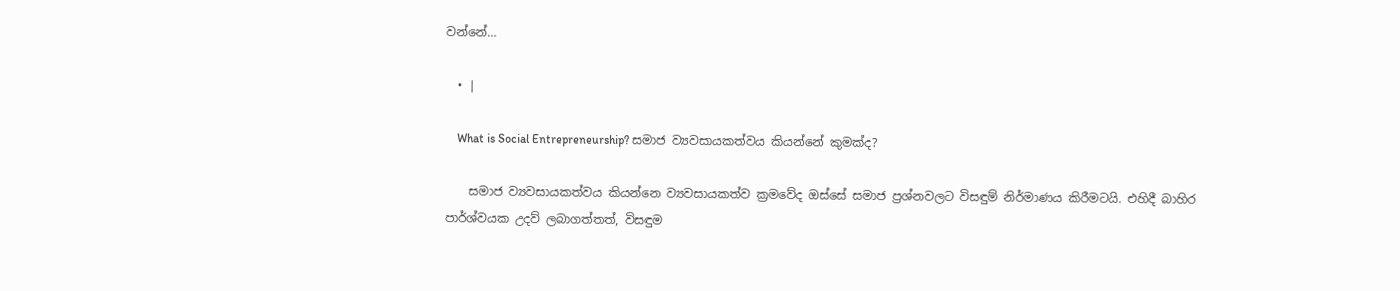වන්නේ…

  • |

    What is Social Entrepreneurship? සමාජ ව්‍යවසායකත්වය කියන්නේ කුමක්ද?

    සමාජ ව්‍යවසායකත්වය කියන්නෙ ව්‍යවසායකත්ව ක්‍රමවේද ඔස්සේ සමාජ ප්‍රශ්නවලට විසඳුම් නිර්මාණය කිරීමටයි. එහිදී බාහිර පාර්ශ්වයක උදව් ලබාගත්තත්, විසඳුම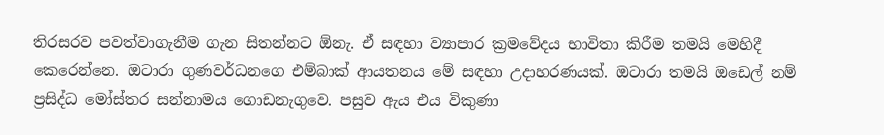තිරසරව පවත්වාගැනීම ගැන සිතන්නට ඕනැ. ඒ සඳහා ව්‍යාපාර ක්‍රමවේදය භාවිතා කිරීම තමයි මෙහිදී කෙරෙන්නෙ. ඔටාරා ගුණවර්ධනගෙ එම්බාක් ආයතනය මේ සඳහා උදාහරණයක්. ඔටාරා තමයි ඔඩෙල් නම් ප්‍රසිද්ධ මෝස්තර සන්නාමය ගොඩනැගුවෙ. පසුව ඇය එය විකුණා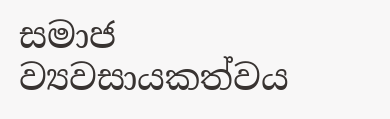සමාජ ව්‍යවසායකත්වය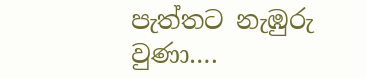පැත්තට නැඹුරු වුණා….